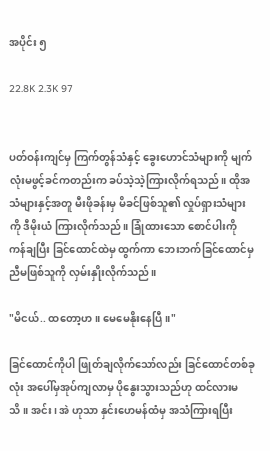အပိုင်း ၅

22.8K 2.3K 97


ပတ်ဝန်းကျင်မှ ကြက်တွန်သံနှင့် ခွေးဟောင်သံများကို မျက်လုံးမဖွင့်ခင်ကတည်းက ခပ်သဲ့သဲ့ကြားလိုက်ရသည်။ ထိုအသံများနှင့်အတူ မီးဖိုခန်းမှ မိခင်ဖြစ်သူ၏ လှုပ်ရှားသံများကို ဒီမိုးယံ ကြားလိုက်သည်။ ခြုံထားသော စောင်ပါးကို ကန်ချပြီး ခြင်ထောင်ထဲမှ ထွက်ကာ ဘေးဘက်ခြင်ထောင်မှ ညီမဖြစ်သူကို လှမ်းနှိုးလိုက်သည်။

"မိငယ်.. ထတော့ဟ။ မေမေနိုးနေပြီ။"

ခြင်ထောင်ကိုပါ ဖြုတ်ချလိုက်သော်လည်း ခြင်ထောင်တစ်ခုလုံး အပေါ်မှအုပ်ကျလာမှ ပိုနွေးသွားသည်ဟု ထင်လားမသိ။ အင်း၊ အဲ ဟုသာ နှင်းဟေမန်ထံမှ အသံကြားရပြီး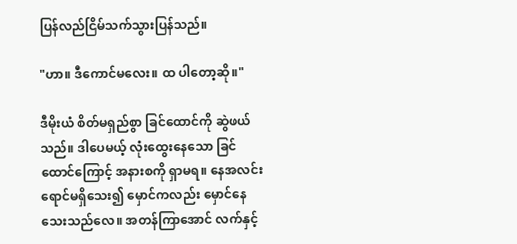ပြန်လည်ငြိမ်သက်သွားပြန်သည်။

"ဟာ။ ဒီကောင်မလေး။ ထ ပါတော့ဆို။"

ဒီမိုးယံ စိတ်မရှည်စွာ ခြင်ထောင်ကို ဆွဲဖယ်သည်။ ဒါပေမယ့် လုံးထွေးနေသော ခြင်ထောင်ကြောင့် အနားစကို ရှာမရ။ နေအလင်းရောင်မရှိသေး၍ မှောင်ကလည်း မှောင်နေသေးသည်လေ။ အတန်ကြာအောင် လက်နှင့်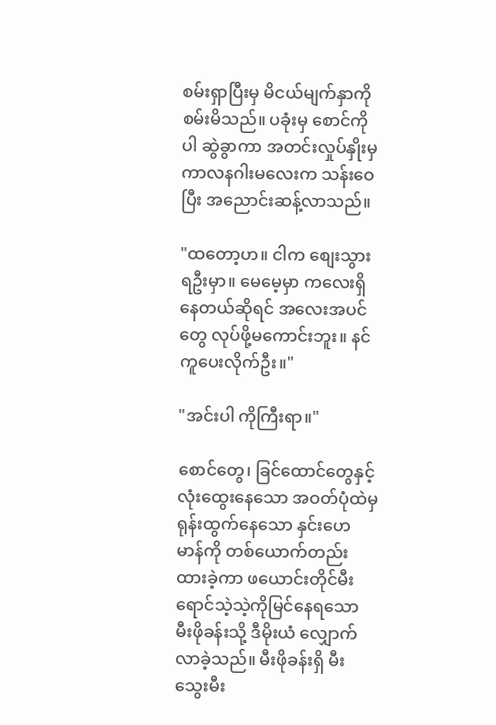စမ်းရှာပြီးမှ မိငယ်မျက်နှာကို စမ်းမိသည်။ ပခုံးမှ စောင်ကိုပါ ဆွဲခွာကာ အတင်းလှုပ်နှိုးမှ ကာလနဂါးမလေးက သန်းဝေပြီး အညောင်းဆန့်လာသည်။

"ထတော့ဟ။ ငါက စျေးသွားရဦးမှာ။ မေမေ့မှာ ကလေးရှိနေတယ်ဆိုရင် အလေးအပင်တွေ လုပ်ဖို့မကောင်းဘူး။ နင် ကူပေးလိုက်ဦး။"

"အင်းပါ ကိုကြီးရာ။"

စောင်တွေ၊ ခြင်ထောင်တွေနှင့် လုံးထွေးနေသော အဝတ်ပုံထဲမှ ရုန်းထွက်နေသော နှင်းဟေမာန်ကို တစ်ယောက်တည်း ထားခဲ့ကာ ဖယောင်းတိုင်မီးရောင်သဲ့သဲ့ကိုမြင်နေရသော မီးဖိုခန်းသို့ ဒီမိုးယံ လျှောက်လာခဲ့သည်။ မီးဖိုခန်းရှိ မီးသွေးမီး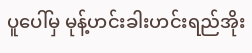ပူပေါ်မှ မုန့်ဟင်းခါးဟင်းရည်အိုး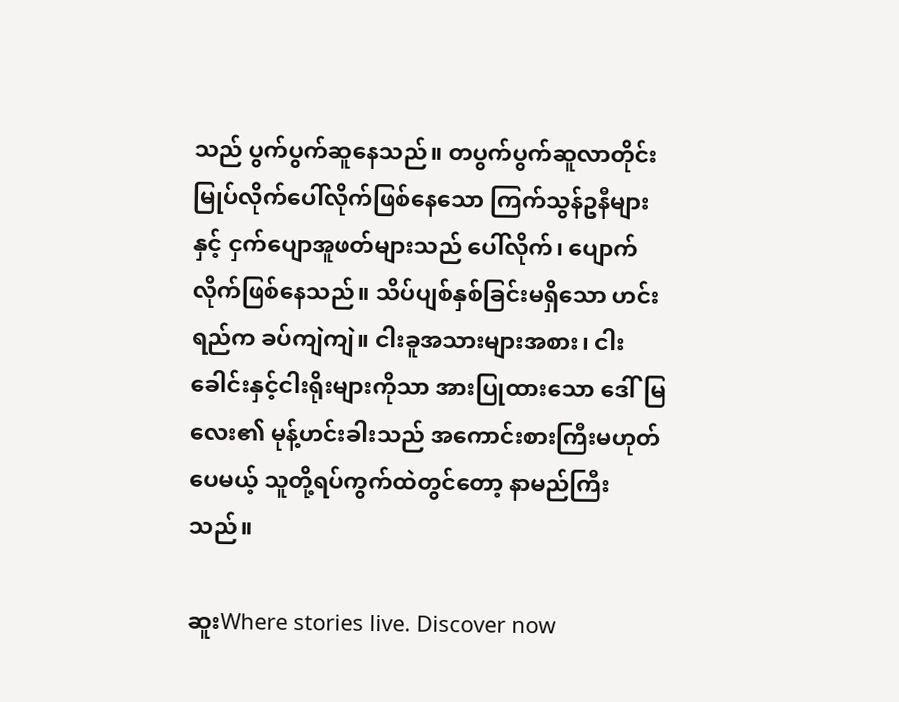သည် ပွက်ပွက်ဆူနေသည်။ တပွက်ပွက်ဆူလာတိုင်း မြုပ်လိုက်ပေါ်လိုက်ဖြစ်နေသော ကြက်သွန်ဥနီများနှင့် ငှက်ပျောအူဖတ်များသည် ပေါ်လိုက်၊ ပျောက်လိုက်ဖြစ်နေသည်။ သိပ်ပျစ်နှစ်ခြင်းမရှိသော ဟင်းရည်က ခပ်ကျဲကျဲ။ ငါးခူအသားများအစား၊ ငါးခေါင်းနှင့်ငါးရိုးများကိုသာ အားပြုထားသော ဒေါ်မြလေး၏ မုန့်ဟင်းခါးသည် အကောင်းစားကြီးမဟုတ်ပေမယ့် သူတို့ရပ်ကွက်ထဲတွင်တော့ နာမည်ကြီးသည်။

ဆူးWhere stories live. Discover now